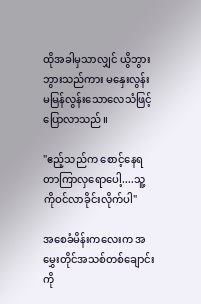ထိုအခါမှသာလျှင် ယွိဘွားဘွားသည်ကား မနှေးလွန်းမမြန်လွန်းသောလေသံဖြင့်ပြောလာသည်။

"ဧည့်သည်က စောင့်နေရတာကြာလှရောပေါ့....သူ့ကိုဝင်လာခိုင်းလိုက်ပါ"

အစေခံမိန်းကလေးက အမွှေးတိုင်အသစ်တစ်ချောင်းကို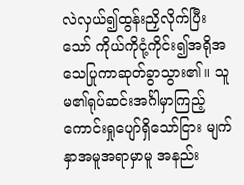လဲလှယ်၍ထွန်းညှိလိုက်ပြီးသော် ကိုယ်ကိုငုံ့ကိုင်း၍အရိုအသေပြုကာဆုတ်ခွာသွား၏။ သူမ၏ရုပ်ဆင်းအင်္ဂါမှာကြည့်ကောင်းရှုပျော်ရှိသော်ငြား မျက်နှာအမူအရာမှာမူ အနည်း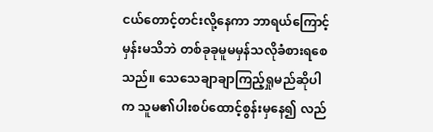ငယ်တောင့်တင်းလို့နေကာ ဘာရယ်ကြောင့်မှန်းမသိဘဲ တစ်ခုခုမူမမှန်သလိုခံစားရစေသည်။ သေသေချာချာကြည့်ရှုမည်ဆိုပါက သူမ၏ပါးစပ်ထောင့်စွန်းမှနေ၍ လည်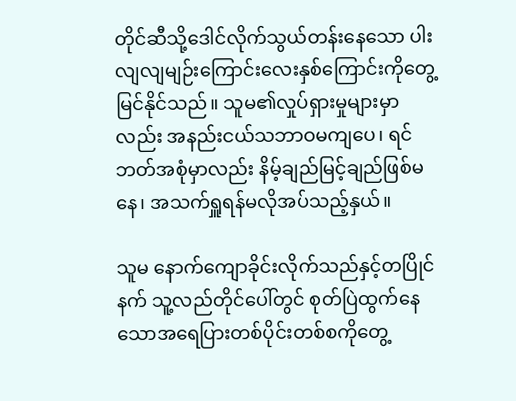တိုင်ဆီသို့ဒေါင်လိုက်သွယ်တန်းနေသော ပါးလျလျမျဉ်းကြောင်းလေးနှစ်ကြောင်းကိုတွေ့မြင်နိုင်သည်။ သူမ၏လှုပ်ရှားမှုများမှာလည်း အနည်းငယ်သဘာဝမကျပေ၊ ရင်ဘတ်အစုံမှာလည်း နိမ့်ချည်မြင့်ချည်ဖြစ်မနေ၊ အသက်ရှူရန်မလိုအပ်သည့်နှယ်။

သူမ နောက်ကျောခိုင်းလိုက်သည်နှင့်တပြိုင်နက် သူ့လည်တိုင်ပေါ်တွင် စုတ်ပြဲထွက်နေသောအရေပြားတစ်ပိုင်းတစ်စကိုတွေ့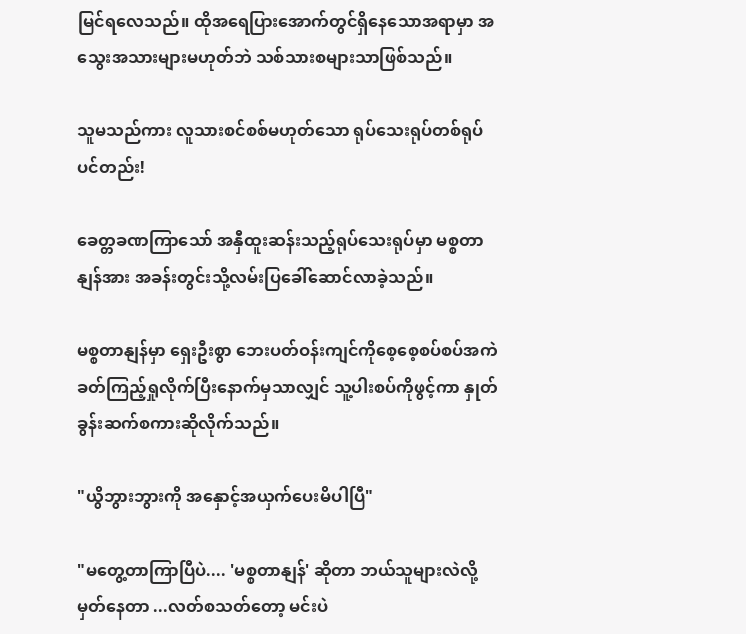မြင်ရလေသည်။ ထိုအရေပြားအောက်တွင်ရှိနေသောအရာမှာ အသွေးအသားများမဟုတ်ဘဲ သစ်သားစများသာဖြစ်သည်။

သူမသည်ကား လူသားစင်စစ်မဟုတ်သော ရုပ်သေးရုပ်တစ်ရုပ်ပင်တည်း!

ခေတ္တခဏကြာသော် အနှီထူးဆန်းသည့်ရုပ်သေးရုပ်မှာ မစ္စတာနျန်အား အခန်းတွင်းသို့လမ်းပြခေါ်ဆောင်လာခဲ့သည်။

မစ္စတာနျန်မှာ ရှေးဦးစွာ ဘေးပတ်ဝန်းကျင်ကိုစေ့စေ့စပ်စပ်အကဲခတ်ကြည့်ရှုလိုက်ပြီးနောက်မှသာလျှင် သူ့ပါးစပ်ကိုဖွင့်ကာ နှုတ်ခွန်းဆက်စကားဆိုလိုက်သည်။

"ယွိဘွားဘွားကို အနှောင့်အယှက်ပေးမိပါပြီ"

"မတွေ့တာကြာပြီပဲ.... 'မစ္စတာနျန်' ဆိုတာ ဘယ်သူများလဲလို့မှတ်နေတာ ...လတ်စသတ်တော့ မင်းပဲ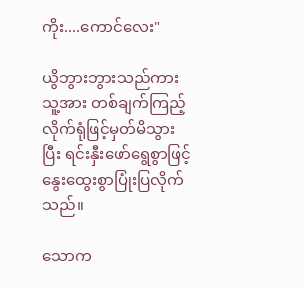ကိုး....ကောင်လေး"

ယွိဘွားဘွားသည်ကား သူ့အား တစ်ချက်ကြည့်လိုက်ရုံဖြင့်မှတ်မိသွားပြီး ရင်းနှီးဖော်ရွေစွာဖြင့် နွေးထွေးစွာပြုံးပြလိုက်သည်။

သောက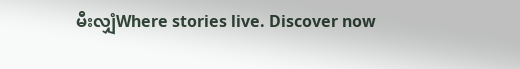မီးလျှံWhere stories live. Discover now